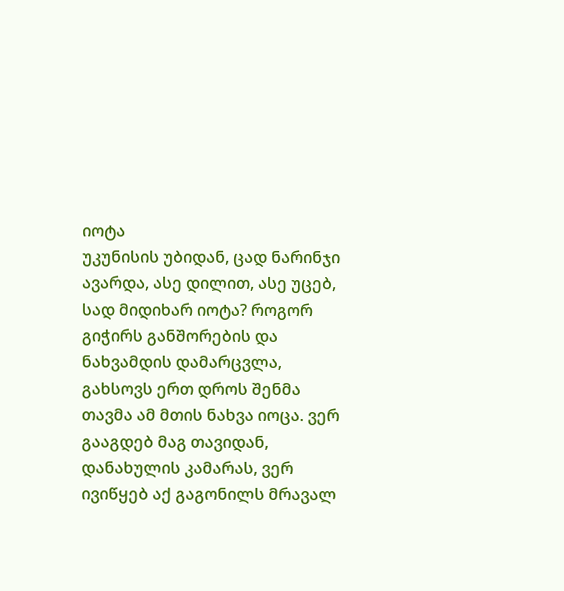იოტა
უკუნისის უბიდან, ცად ნარინჯი ავარდა, ასე დილით, ასე უცებ, სად მიდიხარ იოტა? როგორ გიჭირს განშორების და ნახვამდის დამარცვლა, გახსოვს ერთ დროს შენმა თავმა ამ მთის ნახვა იოცა. ვერ გააგდებ მაგ თავიდან, დანახულის კამარას, ვერ ივიწყებ აქ გაგონილს მრავალ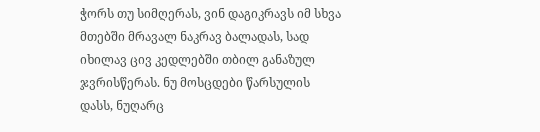ჭორს თუ სიმღერას, ვინ დაგიკრავს იმ სხვა მთებში მრავალ ნაკრავ ბალადას, სად იხილავ ცივ კედლებში თბილ განაზულ ჯვრისწერას. ნუ მოსცდები წარსულის დასს, ნუღარც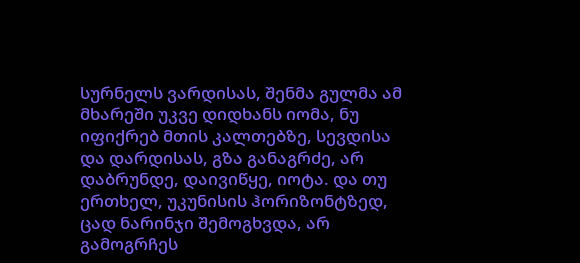სურნელს ვარდისას, შენმა გულმა ამ მხარეში უკვე დიდხანს იომა, ნუ იფიქრებ მთის კალთებზე, სევდისა და დარდისას, გზა განაგრძე, არ დაბრუნდე, დაივიწყე, იოტა. და თუ ერთხელ, უკუნისის ჰორიზონტზედ, ცად ნარინჯი შემოგხვდა, არ გამოგრჩეს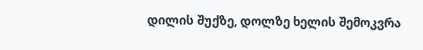დილის შუქზე, დოლზე ხელის შემოკვრა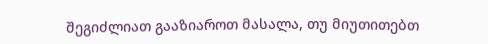შეგიძლიათ გააზიაროთ მასალა, თუ მიუთითებთ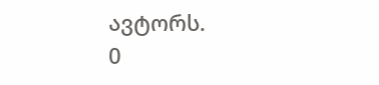ავტორს.
0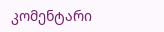კომენტარი